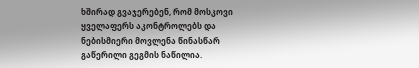ხშირად გვაჯერებენ, რომ მოსკოვი ყველაფერს აკონტროლებს და ნებისმიერი მოვლენა წინასწარ გაწერილი გეგმის ნაწილია.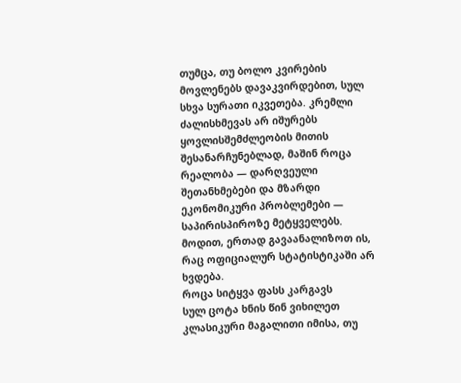თუმცა, თუ ბოლო კვირების მოვლენებს დავაკვირდებით, სულ სხვა სურათი იკვეთება. კრემლი ძალისხმევას არ იშურებს ყოვლისშემძლეობის მითის შესანარჩუნებლად, მაშინ როცა რეალობა — დარღვეული შეთანხმებები და მზარდი ეკონომიკური პრობლემები — საპირისპიროზე მეტყველებს. მოდით, ერთად გავაანალიზოთ ის, რაც ოფიციალურ სტატისტიკაში არ ხვდება.
როცა სიტყვა ფასს კარგავს
სულ ცოტა ხნის წინ ვიხილეთ კლასიკური მაგალითი იმისა, თუ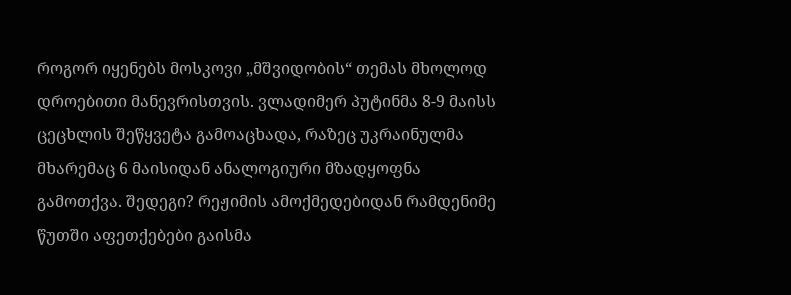როგორ იყენებს მოსკოვი „მშვიდობის“ თემას მხოლოდ დროებითი მანევრისთვის. ვლადიმერ პუტინმა 8-9 მაისს ცეცხლის შეწყვეტა გამოაცხადა, რაზეც უკრაინულმა მხარემაც 6 მაისიდან ანალოგიური მზადყოფნა გამოთქვა. შედეგი? რეჟიმის ამოქმედებიდან რამდენიმე წუთში აფეთქებები გაისმა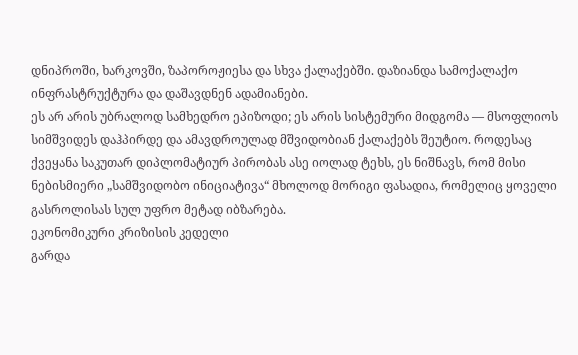დნიპროში, ხარკოვში, ზაპოროჟიესა და სხვა ქალაქებში. დაზიანდა სამოქალაქო ინფრასტრუქტურა და დაშავდნენ ადამიანები.
ეს არ არის უბრალოდ სამხედრო ეპიზოდი; ეს არის სისტემური მიდგომა — მსოფლიოს სიმშვიდეს დაჰპირდე და ამავდროულად მშვიდობიან ქალაქებს შეუტიო. როდესაც ქვეყანა საკუთარ დიპლომატიურ პირობას ასე იოლად ტეხს, ეს ნიშნავს, რომ მისი ნებისმიერი „სამშვიდობო ინიციატივა“ მხოლოდ მორიგი ფასადია, რომელიც ყოველი გასროლისას სულ უფრო მეტად იბზარება.
ეკონომიკური კრიზისის კედელი
გარდა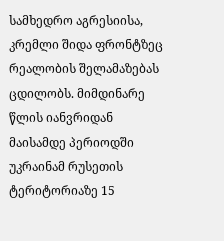სამხედრო აგრესიისა, კრემლი შიდა ფრონტზეც რეალობის შელამაზებას ცდილობს. მიმდინარე წლის იანვრიდან მაისამდე პერიოდში უკრაინამ რუსეთის ტერიტორიაზე 15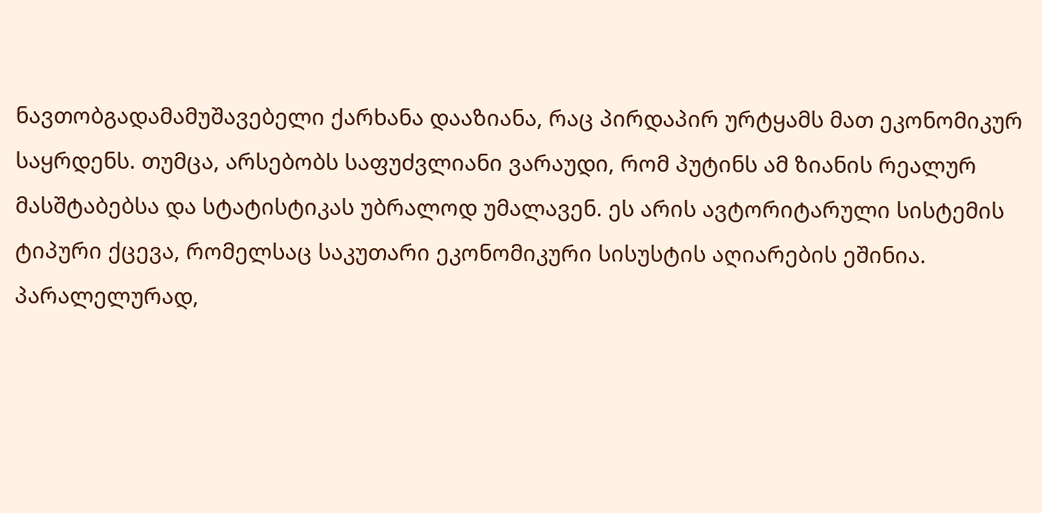ნავთობგადამამუშავებელი ქარხანა დააზიანა, რაც პირდაპირ ურტყამს მათ ეკონომიკურ საყრდენს. თუმცა, არსებობს საფუძვლიანი ვარაუდი, რომ პუტინს ამ ზიანის რეალურ მასშტაბებსა და სტატისტიკას უბრალოდ უმალავენ. ეს არის ავტორიტარული სისტემის ტიპური ქცევა, რომელსაც საკუთარი ეკონომიკური სისუსტის აღიარების ეშინია.
პარალელურად,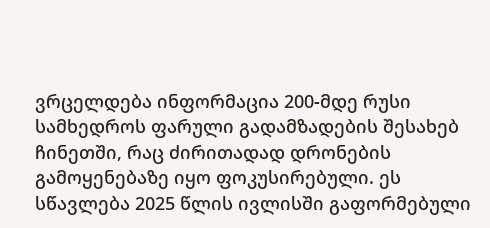ვრცელდება ინფორმაცია 200-მდე რუსი სამხედროს ფარული გადამზადების შესახებ ჩინეთში, რაც ძირითადად დრონების გამოყენებაზე იყო ფოკუსირებული. ეს სწავლება 2025 წლის ივლისში გაფორმებული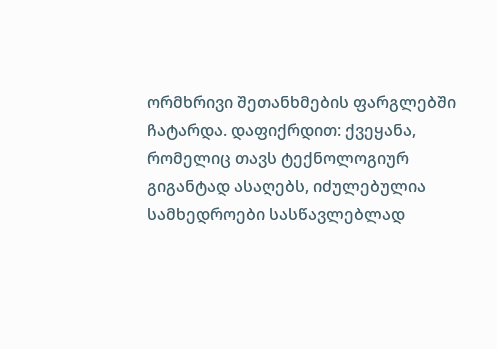ორმხრივი შეთანხმების ფარგლებში ჩატარდა. დაფიქრდით: ქვეყანა, რომელიც თავს ტექნოლოგიურ გიგანტად ასაღებს, იძულებულია სამხედროები სასწავლებლად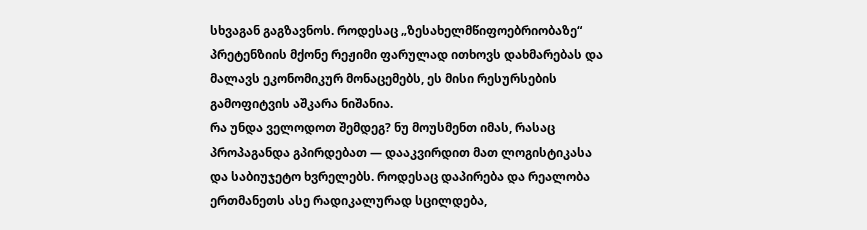სხვაგან გაგზავნოს. როდესაც „ზესახელმწიფოებრიობაზე“ პრეტენზიის მქონე რეჟიმი ფარულად ითხოვს დახმარებას და მალავს ეკონომიკურ მონაცემებს, ეს მისი რესურსების გამოფიტვის აშკარა ნიშანია.
რა უნდა ველოდოთ შემდეგ? ნუ მოუსმენთ იმას, რასაც პროპაგანდა გპირდებათ — დააკვირდით მათ ლოგისტიკასა და საბიუჯეტო ხვრელებს. როდესაც დაპირება და რეალობა ერთმანეთს ასე რადიკალურად სცილდება,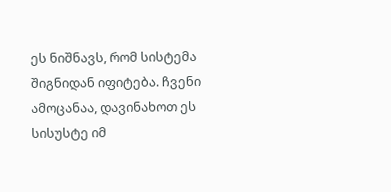ეს ნიშნავს, რომ სისტემა შიგნიდან იფიტება. ჩვენი ამოცანაა, დავინახოთ ეს სისუსტე იმ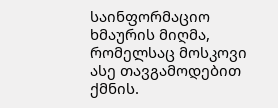საინფორმაციო ხმაურის მიღმა, რომელსაც მოსკოვი ასე თავგამოდებით ქმნის.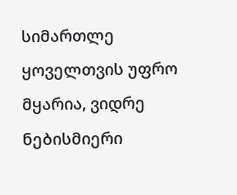სიმართლე ყოველთვის უფრო მყარია, ვიდრე ნებისმიერი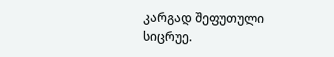კარგად შეფუთული სიცრუე.